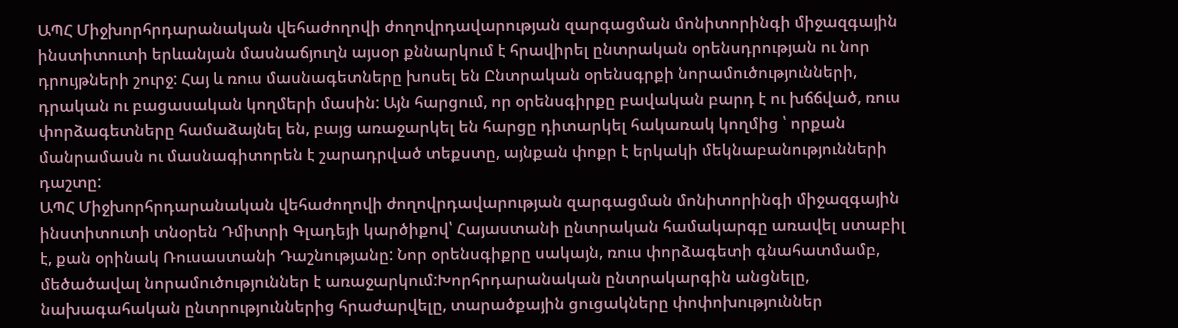ԱՊՀ Միջխորհրդարանական վեհաժողովի ժողովրդավարության զարգացման մոնիտորինգի միջազգային ինստիտուտի երևանյան մասնաճյուղն այսօր քննարկում է հրավիրել ընտրական օրենսդրության ու նոր դրույթների շուրջ: Հայ և ռուս մասնագետները խոսել են Ընտրական օրենսգրքի նորամուծությունների, դրական ու բացասական կողմերի մասին: Այն հարցում, որ օրենսգիրքը բավական բարդ է ու խճճված, ռուս փորձագետները համաձայնել են, բայց առաջարկել են հարցը դիտարկել հակառակ կողմից ՝ որքան մանրամասն ու մասնագիտորեն է շարադրված տեքստը, այնքան փոքր է երկակի մեկնաբանությունների դաշտը:
ԱՊՀ Միջխորհրդարանական վեհաժողովի ժողովրդավարության զարգացման մոնիտորինգի միջազգային ինստիտուտի տնօրեն Դմիտրի Գլադեյի կարծիքով՝ Հայաստանի ընտրական համակարգը առավել ստաբիլ է, քան օրինակ Ռուսաստանի Դաշնությանը: Նոր օրենսգիքրը սակայն, ռուս փորձագետի գնահատմամբ, մեծածավալ նորամուծություններ է առաջարկում:Խորհրդարանական ընտրակարգին անցնելը, նախագահական ընտրություններից հրաժարվելը, տարածքային ցուցակները փոփոխություններ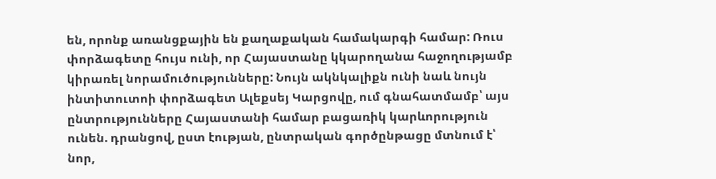են, որոնք առանցքային են քաղաքական համակարգի համար: Ռուս փորձագետը հույս ունի, որ Հայաստանը կկարողանա հաջողությամբ կիրառել նորամուծությունները: Նույն ակնկալիքն ունի նաև նույն ինտիտուտոի փորձագետ Ալեքսեյ Կարցովը, ում գնահատմամբ՝ այս ընտրությունները Հայաստանի համար բացառիկ կարևորություն ունեն. դրանցով, ըստ էության, ընտրական գործընթացը մտնում է՝ նոր,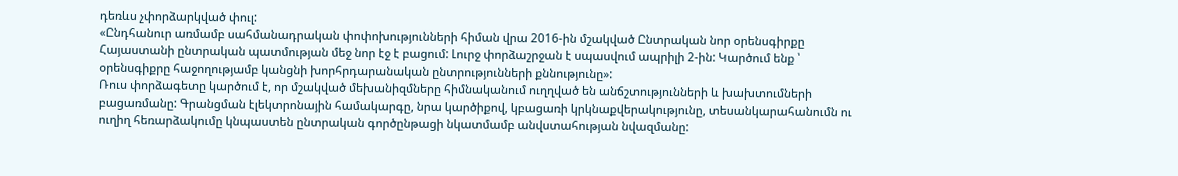դեռևս չփորձարկված փուլ:
«Ընդհանուր առմամբ սահմանադրական փոփոխությունների հիման վրա 2016-ին մշակված Ընտրական նոր օրենսգիրքը Հայաստանի ընտրական պատմության մեջ նոր էջ է բացում: Լուրջ փորձաշրջան է սպասվում ապրիլի 2-ին: Կարծում ենք ՝ օրենսգիքրը հաջողությամբ կանցնի խորհրդարանական ընտրությունների քննությունը»:
Ռուս փորձագետը կարծում է, որ մշակված մեխանիզմները հիմնականում ուղղված են անճշտությունների և խախտումների բացառմանը: Գրանցման էլեկտրոնային համակարգը, նրա կարծիքով, կբացառի կրկնաքվերակությունը, տեսանկարահանումն ու ուղիղ հեռարձակումը կնպաստեն ընտրական գործընթացի նկատմամբ անվստահության նվազմանը: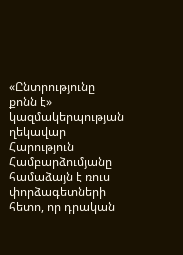«Ընտրությունը քոնն է» կազմակերպության ղեկավար Հարություն Համբարձումյանը համաձայն է ռուս փորձագետների հետո, որ դրական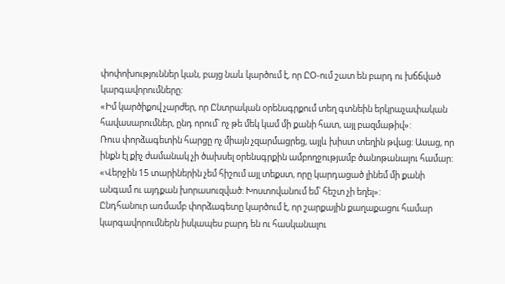փոփոխություններ կան, բայց նաև կարծում է, որ ԸՕ-ում շատ են բարդ ու խճճված կարգավորումները:
«Իմ կարծիքով չարժեր, որ Ընտրական օրենսգրքում տեղ գտնեին երկրաչափական հավասարումներ, ընդ որում՝ ոչ թե մեկ կամ մի քանի հատ, այլ բազմաթիվ»:
Ռուս փորձագետին հարցը ոչ միայն չզարմացրեց, այլև խիստ տեղին թվաց: Ասաց, որ ինքն էլ քիչ ժամանակ չի ծախսել օրենսգրքին ամբողջությամբ ծանոթանալու համար:
«Վերջին 15 տարիներին չեմ հիշում այլ տեքստ, որը կարդացած լինեմ մի քանի անգամ ու այդքան խորասուզված: Խոստովանում եմ՝ հեշտ չի եղել»:
Ընդհանուր առմամբ փորձագետը կարծում է, որ շարքային քաղաքացու համար կարգավորումներն իսկապես բարդ են ու հասկանալու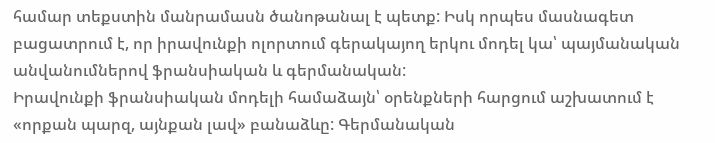համար տեքստին մանրամասն ծանոթանալ է պետք: Իսկ որպես մասնագետ բացատրում է, որ իրավունքի ոլորտում գերակայող երկու մոդել կա՝ պայմանական անվանումներով ֆրանսիական և գերմանական:
Իրավունքի ֆրանսիական մոդելի համաձայն՝ օրենքների հարցում աշխատում է «որքան պարզ, այնքան լավ» բանաձևը: Գերմանական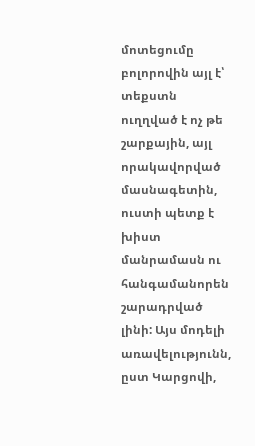մոտեցումը բոլորովին այլ է՝ տեքստն ուղղված է ոչ թե շարքային, այլ որակավորված մասնագետին, ուստի պետք է խիստ մանրամասն ու հանգամանորեն շարադրված լինի: Այս մոդելի առավելությունն, ըստ Կարցովի,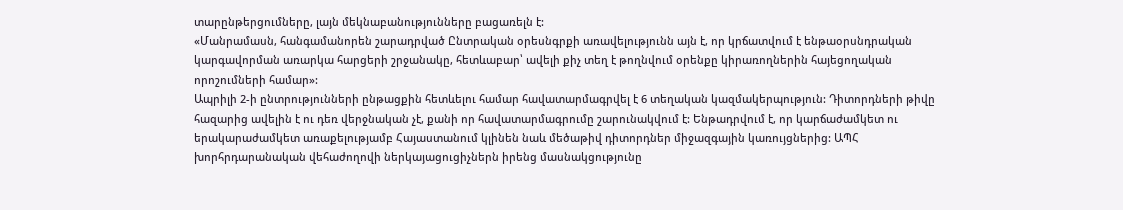տարընթերցումները, լայն մեկնաբանությունները բացառելն է:
«Մանրամասն, հանգամանորեն շարադրված Ընտրական օրեսնգրքի առավելությունն այն է, որ կրճատվում է ենթաօրսնդրական կարգավորման առարկա հարցերի շրջանակը, հետևաբար՝ ավելի քիչ տեղ է թողնվում օրենքը կիրառողներին հայեցողական որոշումների համար»:
Ապրիլի 2-ի ընտրությունների ընթացքին հետևելու համար հավատարմագրվել է 6 տեղական կազմակերպություն: Դիտորդների թիվը հազարից ավելին է ու դեռ վերջնական չէ, քանի որ հավատարմագրումը շարունակվում է: Ենթադրվում է, որ կարճաժամկետ ու երակարաժամկետ առաքելությամբ Հայաստանում կլինեն նաև մեծաթիվ դիտորդներ միջազգային կառույցներից: ԱՊՀ խորհրդարանական վեհաժողովի ներկայացուցիչներն իրենց մասնակցությունը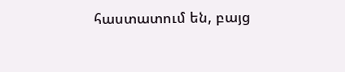հաստատում են, բայց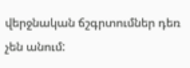վերջնական ճշգրտումներ դեռ չեն անում: